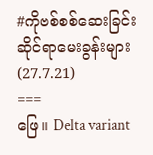#ကိုဗစ်စစ်ဆေးခြင်းဆိုင်ရာမေးခွန်းများ (27.7.21)
===
ဖြေ။ Delta variant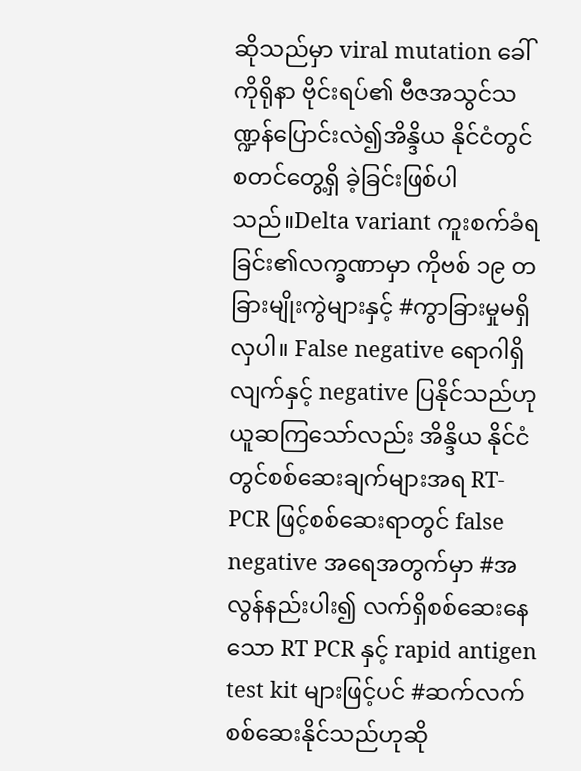ဆိုသည်မှာ viral mutation ခေါ် ကိုရိုနာ ဗိုင်းရပ်၏ ဗီဇအသွင်သ
ဏ္ဍန်ပြောင်းလဲ၍အိန္ဒိယ နိုင်ငံတွင် စတင်တွေ့ရှိ ခဲ့ခြင်းဖြစ်ပါသည်။Delta variant ကူးစက်ခံရခြင်း၏လက္ခဏာမှာ ကိုဗစ် ၁၉ တခြားမျိုးကွဲများနှင့် #ကွာခြားမှုမရှိလှပါ။ False negative ရောဂါရှိလျက်နှင့် negative ပြနိုင်သည်ဟု ယူဆကြသော်လည်း အိန္ဒိယ နိုင်ငံတွင်စစ်ဆေးချက်များအရ RT-PCR ဖြင့်စစ်ဆေးရာတွင် false negative အရေအတွက်မှာ #အလွန်နည်းပါး၍ လက်ရှိစစ်ဆေးနေသော RT PCR နှင့် rapid antigen test kit များဖြင့်ပင် #ဆက်လက်စစ်ဆေးနိုင်သည်ဟုဆို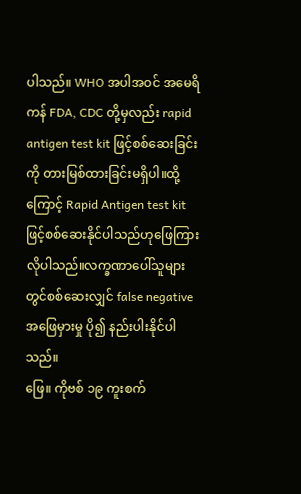ပါသည်။ WHO အပါအဝင် အမေရိကန် FDA, CDC တို့မှလည်း rapid antigen test kit ဖြင့်စစ်ဆေးခြင်းကို တားမြစ်ထားခြင်းမရှိပါ။ထို့ကြောင့် Rapid Antigen test kit ဖြင့်စစ်ဆေးနိုင်ပါသည်ဟုဖြေကြားလိုပါသည်။လက္ခဏာပေါ်သူများတွင်စစ်ဆေးလျှင် false negative အဖြေမှားမှု ပို၍ နည်းပါးနိုင်ပါသည်။
ဖြေ။ ကိုဗစ် ၁၉ ကူးစက်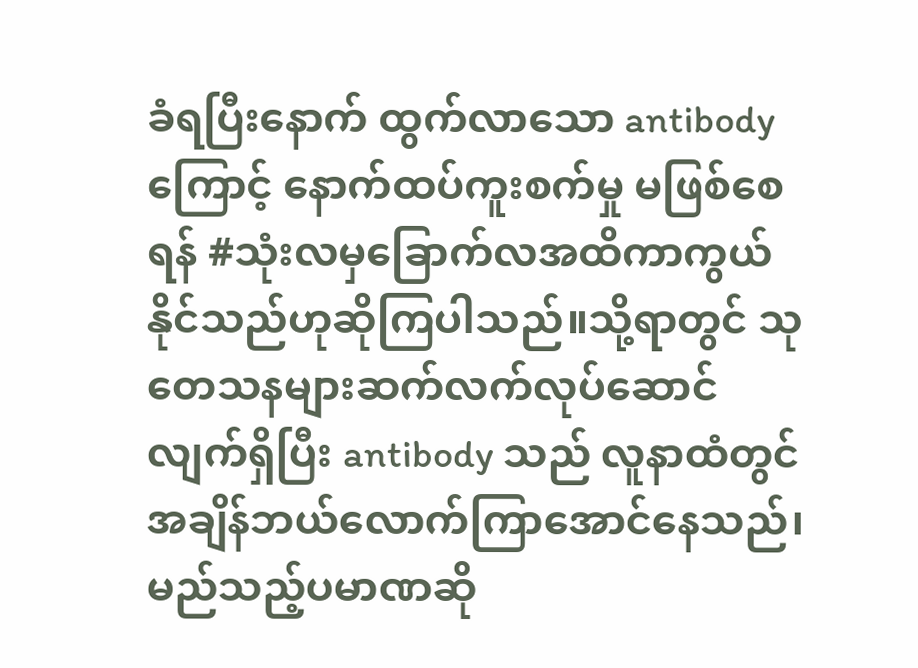ခံရပြီးနောက် ထွက်လာသော antibody ကြောင့် နောက်ထပ်ကူးစက်မှု မဖြစ်စေရန် #သုံးလမှခြောက်လအထိကာကွယ်နိုင်သည်ဟုဆိုကြပါသည်။သို့ရာတွင် သုတေသနများဆက်လက်လုပ်ဆောင်လျက်ရှိပြီး antibody သည် လူနာထံတွင် အချိန်ဘယ်လောက်ကြာအောင်နေသည်၊ မည်သည့်ပမာဏဆို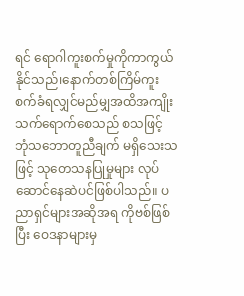ရင် ရောဂါကူးစက်မှုကိုကာကွယ်နိုင်သည်၊နောက်တစ်ကြိမ်ကူးစက်ခံရလျှင်မည်မျှအထိအကျိုးသက်ရောက်စေသည် စသဖြင့် ဘုံသဘောတူညီချက် မရှိသေးသဖြင့် သုတေသနပြုမှုများ လုပ်ဆောင်နေဆဲပင်ဖြစ်ပါသည်။ ပညာရှင်များအဆိုအရ ကိုဗစ်ဖြစ်ပြီး ဝေဒနာများမှ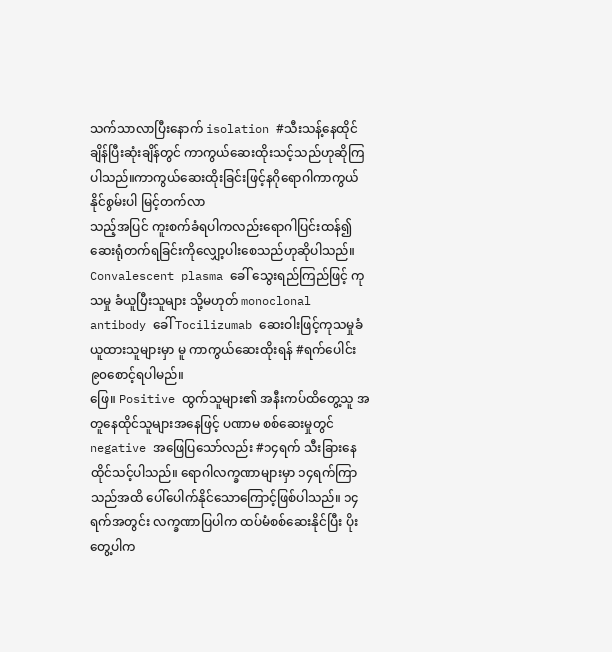သက်သာလာပြီးနောက် isolation #သီးသန့်နေထိုင်ချိန်ပြီးဆုံးချိန်တွင် ကာကွယ်ဆေးထိုးသင့်သည်ဟုဆိုကြပါသည်။ကာကွယ်ဆေးထိုးခြင်းဖြင့်နဂိုရောဂါကာကွယ်နိုင်စွမ်းပါ မြင့်တက်လာ
သည့်အပြင် ကူးစက်ခံရပါကလည်းရောဂါပြင်းထန်၍ ဆေးရုံတက်ရခြင်းကိုလျှော့ပါးစေသည်ဟုဆိုပါသည်။ Convalescent plasma ခေါ် သွေးရည်ကြည်ဖြင့် ကုသမှု ခံယူပြီးသူများ သို့မဟုတ် monoclonal antibody ခေါ် Tocilizumab ဆေးဝါးဖြင့်ကုသမှုခံယူထားသူများမှာ မူ ကာကွယ်ဆေးထိုးရန် #ရက်ပေါင်း၉၀စောင့်ရပါမည်။
ဖြေ။ Positive ထွက်သူများ၏ အနီးကပ်ထိတွေ့သူ အတူနေထိုင်သူများအနေဖြင့် ပဏာမ စစ်ဆေးမှုတွင် negative အဖြေပြသော်လည်း #၁၄ရက် သီးခြားနေထိုင်သင့်ပါသည်။ ရောဂါလက္ခဏာများမှာ ၁၄ရက်ကြာသည်အထိ ပေါ်ပေါက်နိုင်သောကြောင့်ဖြစ်ပါသည်။ ၁၄ရက်အတွင်း လက္ခဏာပြပါက ထပ်မံစစ်ဆေးနိုင်ပြီး ပိုးတွေ့ပါက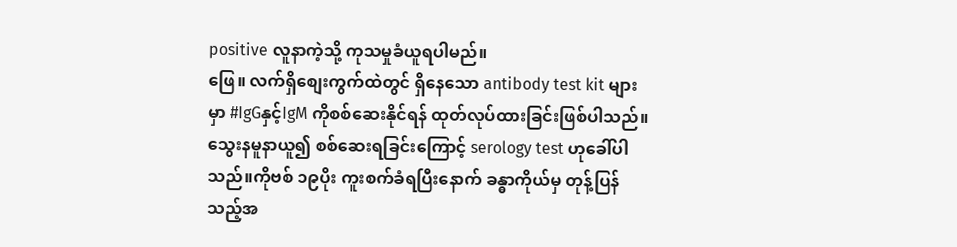positive လူနာကဲ့သို့ ကုသမှုခံယူရပါမည်။
ဖြေ။ လက်ရှိစျေးကွက်ထဲတွင် ရှိနေသော antibody test kit များမှာ #IgGနှင့်IgM ကိုစစ်ဆေးနိုင်ရန် ထုတ်လုပ်ထားခြင်းဖြစ်ပါသည်။သွေးနမူနာယူ၍ စစ်ဆေးရခြင်းကြောင့် serology test ဟုခေါ်ပါသည်။ကိုဗစ် ၁၉ပိုး ကူးစက်ခံရပြီးနောက် ခန္ဓာကိုယ်မှ တုန့်ပြန်သည့်အ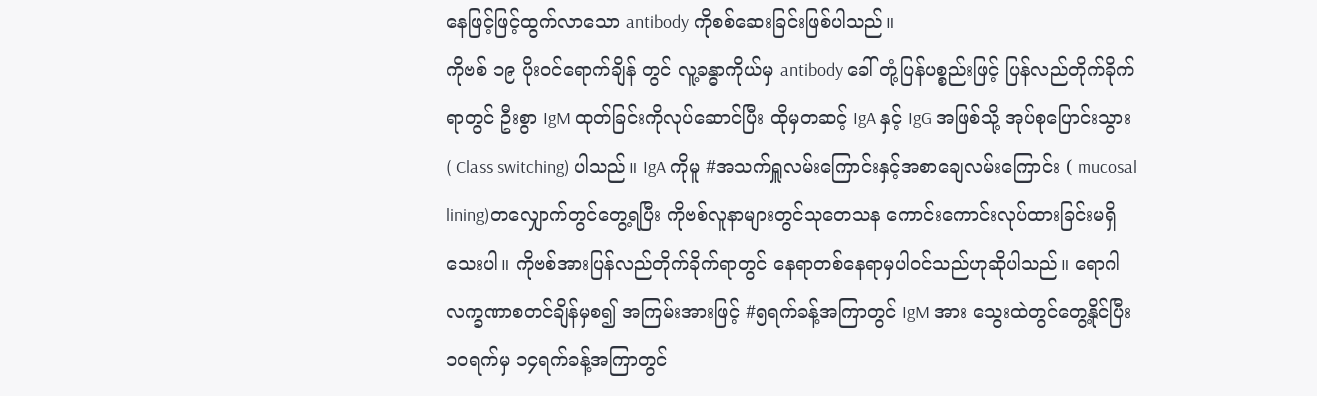နေဖြင့်ဖြင့်ထွက်လာသော antibody ကိုစစ်ဆေးခြင်းဖြစ်ပါသည်။
ကိုဗစ် ၁၉ ပိုးဝင်ရောက်ချိန် တွင် လူ့ခန္ဓာကိုယ်မှ antibody ခေါ် တုံ့ပြန်ပစ္စည်းဖြင့် ပြန်လည်တိုက်ခိုက်ရာတွင် ဦးစွာ IgM ထုတ်ခြင်းကိုလုပ်ဆောင်ပြီး ထိုမှတဆင့် IgA နှင့် IgG အဖြစ်သို့ အုပ်စုပြောင်းသွား ( Class switching) ပါသည်။ IgA ကိုမူ #အသက်ရှူလမ်းကြောင်းနှင့်အစာချေလမ်းကြောင်း ( mucosal lining)တလျှောက်တွင်တွေ့ရပြီး ကိုဗစ်လူနာများတွင်သုတေသန ကောင်းကောင်းလုပ်ထားခြင်းမရှိသေးပါ။ ကိုဗစ်အားပြန်လည်တိုက်ခိုက်ရာတွင် နေရာတစ်နေရာမှပါဝင်သည်ဟုဆိုပါသည်။ ရောဂါလက္ခဏာစတင်ချိန်မှစ၍ အကြမ်းအားဖြင့် #၅ရက်ခန့်အကြာတွင် IgM အား သွေးထဲတွင်တွေ့နိုင်ပြီး ၁၀ရက်မှ ၁၄ရက်ခန့်အကြာတွင်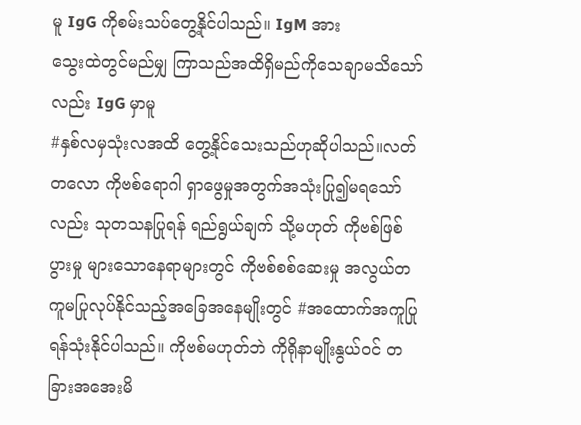မူ IgG ကိုစမ်းသပ်တွေ့နိုင်ပါသည်။ IgM အား
သွေးထဲတွင်မည်မျှ ကြာသည်အထိရှိမည်ကိုသေချာမသိသော်လည်း IgG မှာမူ
#နှစ်လမှသုံးလအထိ တွေ့နိုင်သေးသည်ဟုဆိုပါသည်။လတ်တလော ကိုဗစ်ရောဂါ ရှာဖွေမှုအတွက်အသုံးပြု၍မရသော်လည်း သုတသနပြုရန် ရည်ရွယ်ချက် သို့မဟုတ် ကိုဗစ်ဖြစ်ပွားမှု များသောနေရာများတွင် ကိုဗစ်စစ်ဆေးမှု အလွယ်တကူမပြုလုပ်နိုင်သည့်အခြေအနေမျိုးတွင် #အထောက်အကူပြုရန်သုံးနိုင်ပါသည်။ ကိုဗစ်မဟုတ်ဘဲ ကိုရိုနာမျိုးနွယ်ဝင် တခြားအအေးမိ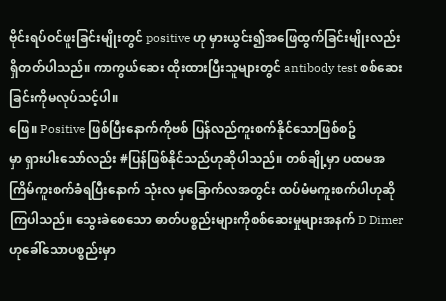ဗိုင်းရပ်ဝင်ဖူးခြင်းမျိုးတွင် positive ဟု မှားယွင်း၍အဖြေထွက်ခြင်းမျိုးလည်း ရှိတတ်ပါသည်။ ကာကွယ်ဆေး ထိုးထားပြီးသူများတွင် antibody test စစ်ဆေးခြင်းကိုမလုပ်သင့်ပါ။
ဖြေ။ Positive ဖြစ်ပြီးနောက်ကိုဗစ် ပြန်လည်ကူးစက်နိုင်သောဖြစ်စဥ်
မှာ ရှားပါးသော်လည်း #ပြန်ဖြစ်နိုင်သည်ဟုဆိုပါသည်။ တစ်ချို့မှာ ပထမအကြိမ်ကူးစက်ခံရပြီးနောက် သုံးလ မှခြောက်လအတွင်း ထပ်မံမကူးစက်ပါဟုဆိုကြပါသည်။ သွေးခဲစေသော ဓာတ်ပစ္စည်းများကိုစစ်ဆေးမှုများအနက် D Dimer ဟုခေါ်သောပစ္စည်းမှာ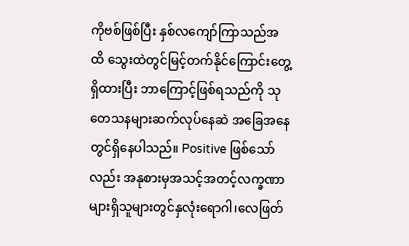ကိုဗစ်ဖြစ်ပြီး နှစ်လကျော်ကြာသည်အထိ သွေးထဲတွင်မြင့်တက်နိုင်ကြောင်းတွေ့ရှိထားပြီး ဘာကြောင့်ဖြစ်ရသည်ကို သုတေသနများဆက်လုပ်နေဆဲ အခြေအနေတွင်ရှိနေပါသည်။ Positive ဖြစ်သော်လည်း အနုစားမှအသင့်အတင့်လက္ခဏာများရှိသူများတွင်နှလုံးရောဂါ၊လေဖြတ်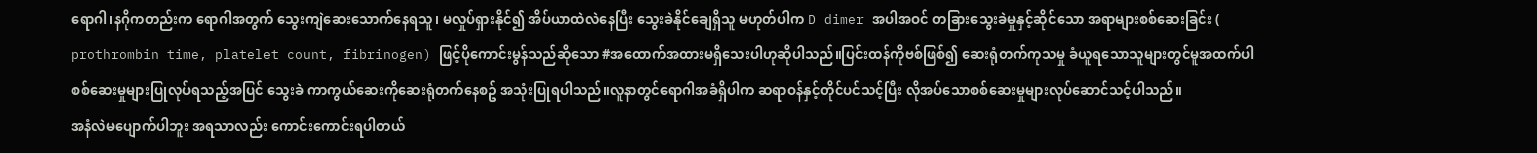ရောဂါ၊နဂိုကတည်းက ရောဂါအတွက် သွေးကျဲဆေးသောက်နေရသူ၊ မလှုပ်ရှားနိုင်၍ အိပ်ယာထဲလဲနေပြီး သွေးခဲနိုင်ချေရှိသူ မဟုတ်ပါက D dimer အပါအဝင် တခြားသွေးခဲမှုနှင့်ဆိုင်သော အရာများစစ်ဆေးခြင်း ( prothrombin time, platelet count, fibrinogen) ဖြင့်ပိုကောင်းမွန်သည်ဆိုသော #အထောက်အထားမရှိသေးပါဟုဆိုပါသည်။ပြင်းထန်ကိုဗစ်ဖြစ်၍ ဆေးရုံတက်ကုသမှု ခံယူရသောသူများတွင်မူအထက်ပါစစ်ဆေးမှုများပြုလုပ်ရသည့်အပြင် သွေးခဲ ကာကွယ်ဆေးကိုဆေးရုံတက်နေစဥ် အသုံးပြုရပါသည်။လူနာတွင်ရောဂါအခံရှိပါက ဆရာဝန်နှင့်တိုင်ပင်သင့်ပြီး လိုအပ်သောစစ်ဆေးမှုများလုပ်ဆောင်သင့်ပါသည်။
အနံလဲမပျောက်ပါဘူး အရသာလည်း ကောင်းကောင်းရပါတယ်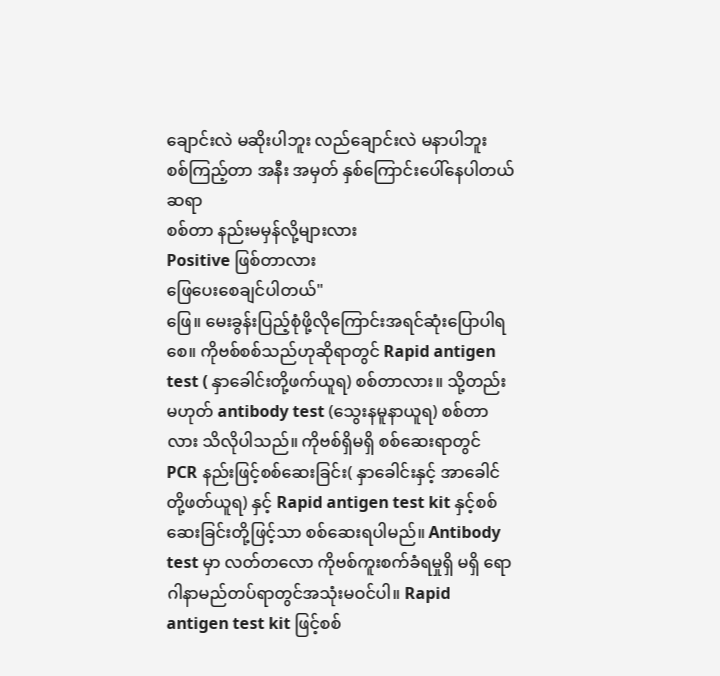ချောင်းလဲ မဆိုးပါဘူး လည်ချောင်းလဲ မနာပါဘူး
စစ်ကြည့်တာ အနီး အမှတ် နှစ်ကြောင်းပေါ်နေပါတယ်ဆရာ
စစ်တာ နည်းမမှန်လို့များလား
Positive ဖြစ်တာလား
ဖြေပေးစေချင်ပါတယ်"
ဖြေ။ မေးခွန်းပြည့်စုံဖို့လိုကြောင်းအရင်ဆုံးပြောပါရစေ။ ကိုဗစ်စစ်သည်ဟုဆိုရာတွင် Rapid antigen test ( နှာခေါင်းတို့ဖက်ယူရ) စစ်တာလား။ သို့တည်းမဟုတ် antibody test (သွေးနမူနာယူရ) စစ်တာလား သိလိုပါသည်။ ကိုဗစ်ရှိမရှိ စစ်ဆေးရာတွင် PCR နည်းဖြင့်စစ်ဆေးခြင်း( နှာခေါင်းနှင့် အာခေါင်တို့ဖတ်ယူရ) နှင့် Rapid antigen test kit နှင့်စစ်ဆေးခြင်းတို့ဖြင့်သာ စစ်ဆေးရပါမည်။ Antibody test မှာ လတ်တလော ကိုဗစ်ကူးစက်ခံရမှုရှိ မရှိ ရောဂါနာမည်တပ်ရာတွင်အသုံးမဝင်ပါ။ Rapid antigen test kit ဖြင့်စစ်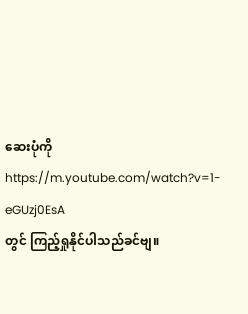ဆေးပုံကို https://m.youtube.com/watch?v=1-eGUzj0EsA
တွင် ကြည့်ရှုနိုင်ပါသည်ခင်ဗျ။